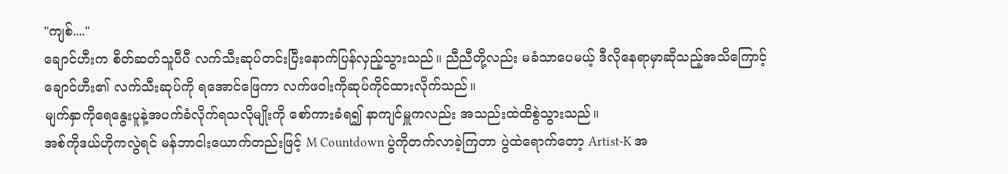"ကျစ်...."
ချောင်ဟီးက စိတ်ဆတ်သူပီပီ လက်သီးဆုပ်တင်းပြီးနောက်ပြန်လှည့်သွားသည်။ ညီညီတို့လည်း မခံသာပေမယ့် ဒီလိုနေရာမှာဆိုသည့်အသိကြောင့် ချောင်ဟီး၏ လက်သီးဆုပ်ကို ရအောင်ဖြေကာ လက်ဖဝါးကိုဆုပ်ကိုင်ထားလိုက်သည်။
မျက်နှာကိုရေနွေးပူနဲ့အပက်ခံလိုက်ရသလိုမျိုးကို စော်ကားခံရ၍ နာကျင်မှူကလည်း အသည်းထဲထိစွဲသွားသည်။
အစ်ကိုဒယ်ဟိုကလွဲရင် မန်ဘာငါးယောက်တည်းဖြင့် M Countdown ပွဲကိုတက်လာခဲ့ကြတာ ပွဲထဲရောက်တော့ Artist-K အ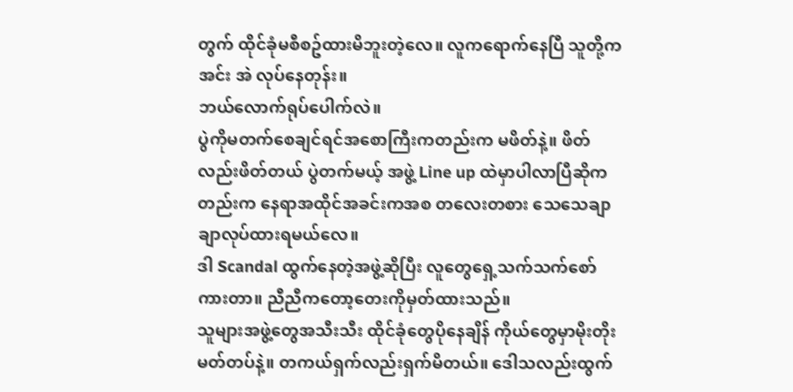တွက် ထိုင်ခုံမစီစဥ်ထားမိဘူးတဲ့လေ။ လူကရောက်နေပြီ သူတို့က အင်း အဲ လုပ်နေတုန်း။
ဘယ်လောက်ရုပ်ပေါက်လဲ။
ပွဲကိုမတက်စေချင်ရင်အစောကြီးကတည်းက မဖိတ်နဲ့။ ဖိတ်လည်းဖိတ်တယ် ပွဲတက်မယ့် အဖွဲ့ Line up ထဲမှာပါလာပြီဆိုကတည်းက နေရာအထိုင်အခင်းကအစ တလေးတစား သေသေချာချာလုပ်ထားရမယ်လေ။
ဒါ Scandal ထွက်နေတဲ့အဖွဲ့ဆိုပြီး လူတွေရှေ့သက်သက်စော်ကားတာ။ ညီညီကတော့တေးကိုမှတ်ထားသည်။
သူများအဖွဲ့တွေအသီးသီး ထိုင်ခုံတွေပိုနေချိန် ကိုယ်တွေမှာမိုးတိုးမတ်တပ်နဲ့။ တကယ်ရှက်လည်းရှက်မိတယ်။ ဒေါသလည်းထွက်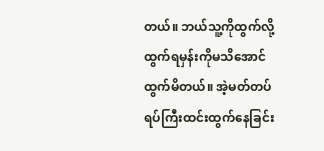တယ်။ ဘယ်သူ့ကိုထွက်လို့ထွက်ရမှန်းကိုမသိအောင်ထွက်မိတယ်။ အဲ့မတ်တပ်ရပ်ကြီးထင်းထွက်နေခြင်း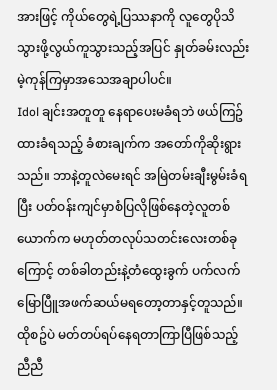အားဖြင့် ကိုယ်တွေရဲ့ပြဿနာကို လူတွေပိုသိသွားဖို့လွယ်ကူသွားသည့်အပြင် နှုတ်ခမ်းလည်းမဲ့ကုန်ကြမှာအသေအချာပါပင်။
Idol ချင်းအတူတူ နေရာပေးမခံရဘဲ ဖယ်ကြဥ်ထားခံရသည့် ခံစားချက်က အတော်ကိုဆိုးရွားသည်။ ဘာနဲ့တူလဲမေးရင် အမြဲတမ်းချီးမွမ်းခံရပြီး ပတ်ဝန်းကျင်မှာစံပြလိုဖြစ်နေတဲ့လူတစ်ယောက်က မဟုတ်တလုပ်သတင်းလေးတစ်ခုကြောင့် တစ်ခါတည်းနဲ့တံထွေးခွက် ပက်လက်မြောပြီူအဖက်ဆယ်မရတော့တာနှင့်တူသည်။
ထိုစဥ်ပဲ မတ်တပ်ရပ်နေရတာကြာပြီဖြစ်သည့်
ညီညီ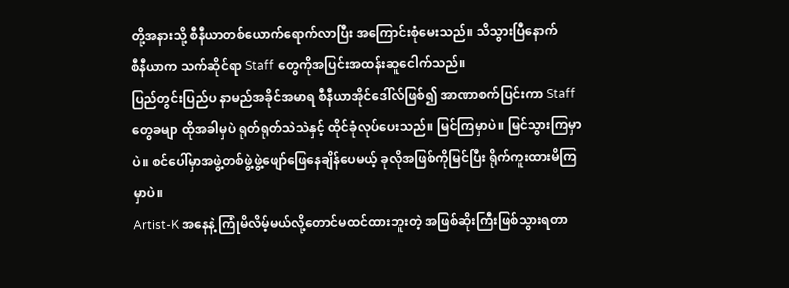တို့အနားသို့ စီနီယာတစ်ယောက်ရောက်လာပြီး အကြောင်းစုံမေးသည်။ သိသွားပြီနောက်
စီနီယာက သက်ဆိုင်ရာ Staff တွေကိုအပြင်းအထန်းဆူငေါက်သည်။
ပြည်တွင်းပြည်ပ နာမည်အခိုင်အမာရ စီနီယာအိုင်ဒေါ်လ်ဖြစ်၍ အာဏာစက်ပြင်းကာ Staff တွေခမျာ ထိုအခါမှပဲ ရုတ်ရုတ်သဲသဲနှင့် ထိုင်ခုံလုပ်ပေးသည်။ မြင်ကြမှာပဲ။ မြင်သွားကြမှာပဲ။ စင်ပေါ်မှာအဖွဲ့တစ်ဖွဲ့ဖွဲ့ဖျော်ဖြေနေချိန်ပေမယ့် ခုလိုအဖြစ်ကိုမြင်ပြီး ရိုက်ကူးထားမိကြမှာပဲ။
Artist-K အနေနဲ့ ကြုံမိလိမ့်မယ်လို့တောင်မထင်ထားဘူးတဲ့ အဖြစ်ဆိုးကြီးဖြစ်သွားရတာ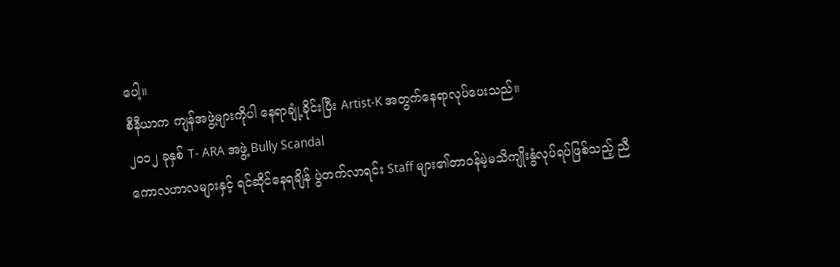ပေါ့။
စီနီယာက ကျန်အဖွဲ့များကိုပါ နေရာချုံ့ခိုင်းပြီး Artist-K အတွက်နေရာလုပ်ပေးသည်။
၂၀၁၂ ခုနှစ် T- ARA အဖွဲ့ Bully Scandal
ကောလဟာလများနှင့် ရင်ဆိုင်နေရချိန် ပွဲတက်လာရင်း Staff များ၏တာဝန်မဲ့မသိကျိုးနွံလုပ်ရပ်ဖြစ်သည့် ညီ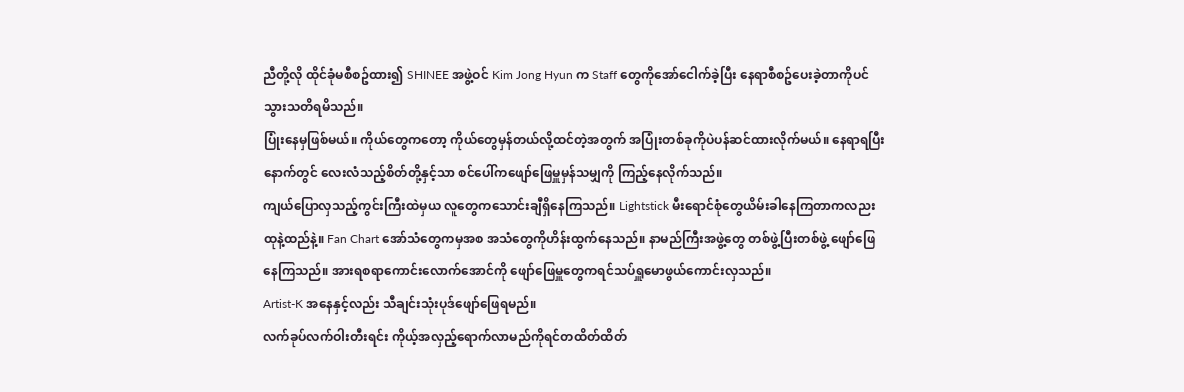ညီတို့လို ထိုင်ခုံမစီစဥ်ထား၍ SHINEE အဖွဲ့ဝင် Kim Jong Hyun က Staff တွေကိုအော်ငေါက်ခဲ့ပြီး နေရာစီစဥ်ပေးခဲ့တာကိုပင်သွားသတိရမိသည်။
ပြုံးနေမှဖြစ်မယ်။ ကိုယ်တွေကတော့ ကိုယ်တွေမှန်တယ်လို့ထင်တဲ့အတွက် အပြုံးတစ်ခုကိုပဲပန်ဆင်ထားလိုက်မယ်။ နေရာရပြီးနောက်တွင် လေးလံသည့်စိတ်တို့နှင့်သာ စင်ပေါ်ကဖျော်ဖြေမှူမှန်သမျှကို ကြည့်နေလိုက်သည်။
ကျယ်ပြောလှသည့်ကွင်းကြီးထဲမှယ လူတွေကသောင်းချီရှိနေကြသည်။ Lightstick မီးရောင်စုံတွေယိမ်းခါနေကြတာကလညး ထုနဲ့ထည်နဲ့။ Fan Chart အော်သံတွေကမှအစ အသံတွေကိုဟိန်းထွက်နေသည်။ နာမည်ကြီးအဖွဲ့တွေ တစ်ဖွဲ့ပြီးတစ်ဖွဲ့ ဖျော်ဖြေနေကြသည်။ အားရစရာကောင်းလောက်အောင်ကို ဖျော်ဖြေမှူတွေကရင်သပ်ရှူမောဖွယ်ကောင်းလှသည်။
Artist-K အနေနှင့်လည်း သီချင်းသုံးပုဒ်ဖျော်ဖြေရမည်။
လက်ခုပ်လက်ဝါးတီးရင်း ကိုယ့်အလှည့်ရောက်လာမည်ကိုရင်တထိတ်ထိတ်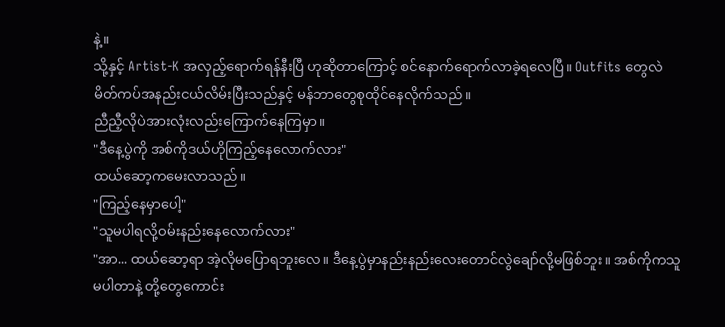နဲ့။
သို့နှင့် Artist-K အလှည့်ရောက်ရန်နီးပြီ ဟုဆိုတာကြောင့် စင်နောက်ရောက်လာခဲ့ရလေပြီ။ Outfits တွေလဲ မိတ်ကပ်အနည်းငယ်လိမ်းပြီးသည်နှင့် မန်ဘာတွေစုထိုင်နေလိုက်သည်။
ညီညီ့လိုပဲအားလုံးလည်းကြောက်နေကြမှာ။
"ဒီနေ့ပွဲကို အစ်ကိုဒယ်ဟိုကြည့်နေလောက်လား"
ထယ်ဆော့ကမေးလာသည်။
"ကြည့်နေမှာပေါ့"
"သူမပါရလို့ဝမ်းနည်းနေလောက်လား"
"အာ... ထယ်ဆော့ရာ အဲ့လိုမပြောရဘူးလေ။ ဒီနေ့ပွဲမှာနည်းနည်းလေးတောင်လွဲချော်လို့မဖြစ်ဘူး။ အစ်ကိုကသူမပါတာနဲ့ တို့တွေကောင်း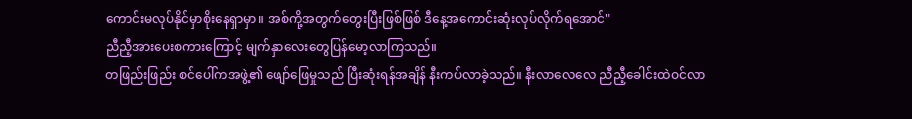ကောင်းမလုပ်နိုင်မှာစိုးနေရှာမှာ။ အစ်ကို့အတွက်တွေးပြီးဖြစ်ဖြစ် ဒီနေ့အကောင်းဆုံးလုပ်လိုက်ရအောင်"
ညီညီ့အားပေးစကားကြောင့် မျက်နှာလေးတွေပြန်မော့လာကြသည်။
တဖြည်းဖြည်း စင်ပေါ်ကအဖွဲ့၏ ဖျော်ဖြေမှုသည် ပြီးဆုံးရန်အချိန် နီးကပ်လာခဲ့သည်။ နီးလာလေလေ ညီညီ့ခေါင်းထဲဝင်လာ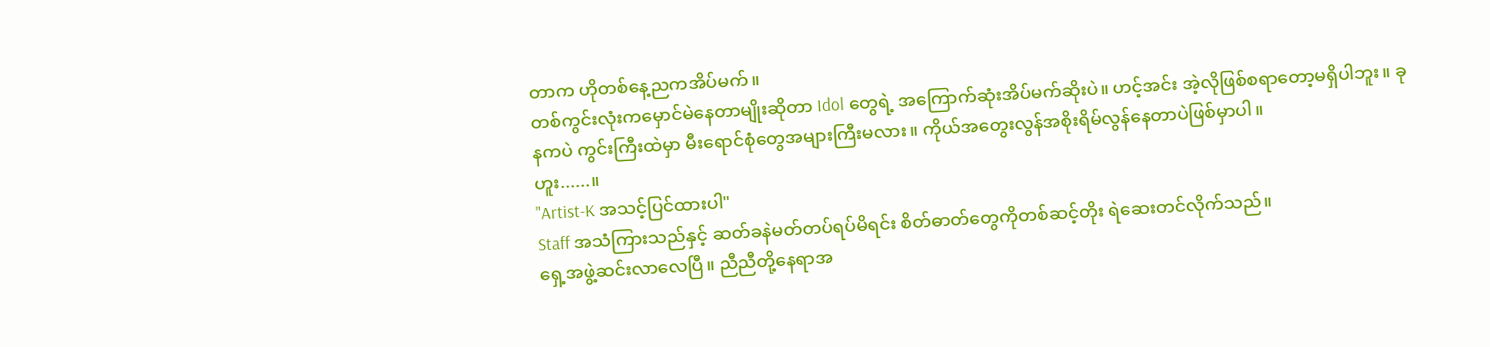တာက ဟိုတစ်နေ့ညကအိပ်မက်။
တစ်ကွင်းလုံးကမှောင်မဲနေတာမျိုးဆိုတာ Idol တွေရဲ့ အကြောက်ဆုံးအိပ်မက်ဆိုးပဲ။ ဟင့်အင်း အဲ့လိုဖြစ်စရာတော့မရှိပါဘူး။ ခုနကပဲ ကွင်းကြီးထဲမှာ မီးရောင်စုံတွေအများကြီးမလား။ ကိုယ်အတွေးလွန်အစိုးရိမ်လွန်နေတာပဲဖြစ်မှာပါ။
ဟူး......။
"Artist-K အသင့်ပြင်ထားပါ"
Staff အသံကြားသည်နှင့် ဆတ်ခနဲမတ်တပ်ရပ်မိရင်း စိတ်ဓာတ်တွေကိုတစ်ဆင့်တိုး ရဲဆေးတင်လိုက်သည်။
ရှေ့အဖွဲ့ဆင်းလာလေပြီ။ ညီညီတို့နေရာအ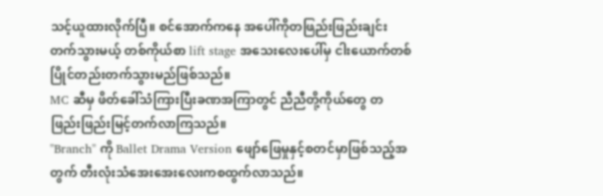သင့်ယူထားလိုက်ပြီ။ စင်အောက်ကနေ အပေါ်ကိုတဖြည်းဖြည်းချင်းတက်သွားမယ့် တစ်ကိုယ်စာ lift stage အသေးလေးပေါ်မှ ငါးယောက်တစ်ပြိုင်တည်းတက်သွားမည်ဖြစ်သည်။
MC ဆီမှ ဖိတ်ခေါ်သံကြားပြီးခဏအကြာတွင် ညီညီတို့ကိုယ်တွေ တဖြည်းဖြည်းမြင့်တက်လာကြသည်။
"Branch" ကို Ballet Drama Version ဖျော်ဖြေမှုနှင့်စတင်မှာဖြစ်သည့်အတွက် တီးလုံးသံအေးအေးလေးကစထွက်လာသည်။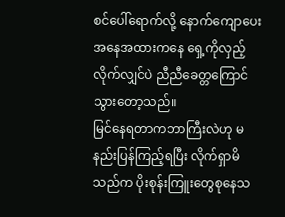စင်ပေါ်ရောက်လို့ နောက်ကျောပေးအနေအထားကနေ ရှေ့ကိုလှည့်လိုက်လျှင်ပဲ ညီညီခေတ္တကြောင်သွားတော့သည်။
မြင်နေရတာကဘာကြီးလဲဟု မနည်းပြန်ကြည့်ရပြီး လိုက်ရှာမိသည်က ပိုးစုန်းကြူးတွေစုနေသ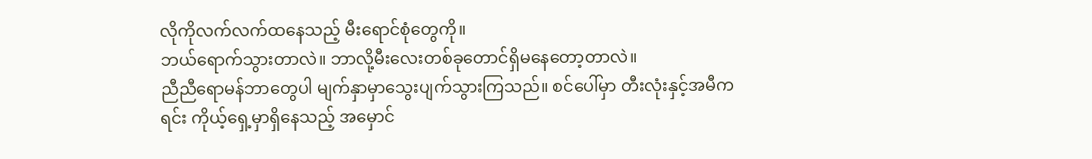လိုကိုလက်လက်ထနေသည့် မီးရောင်စုံတွေကို။
ဘယ်ရောက်သွားတာလဲ။ ဘာလို့မီးလေးတစ်ခုတောင်ရှိမနေတော့တာလဲ။
ညီညီရောမန်ဘာတွေပါ မျက်နှာမှာသွေးပျက်သွားကြသည်။ စင်ပေါ်မှာ တီးလုံးနှင့်အမီကရင်း ကိုယ့်ရှေ့မှာရှိနေသည့် အမှောင်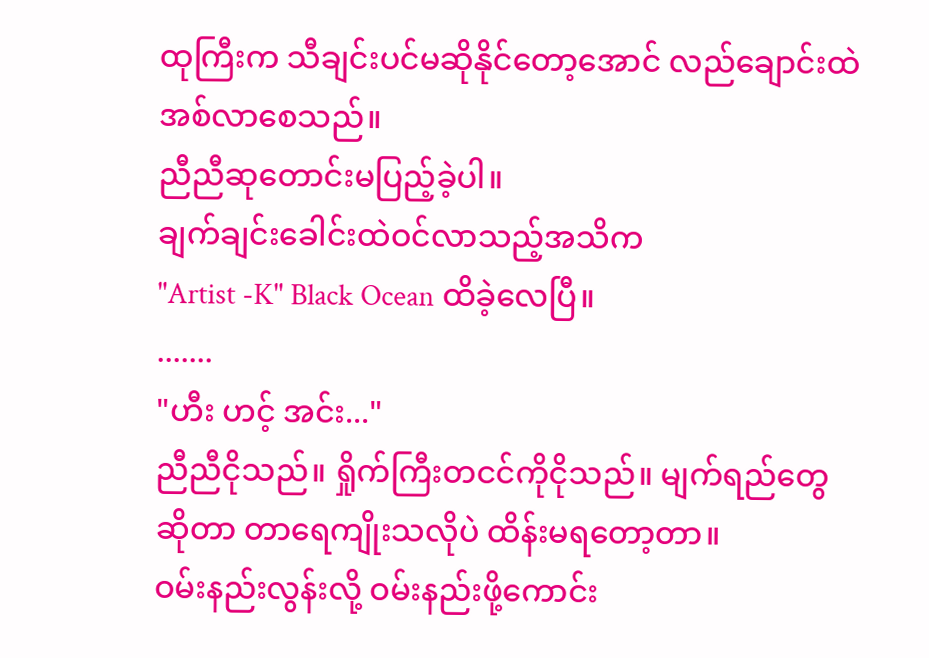ထုကြီးက သီချင်းပင်မဆိုနိုင်တော့အောင် လည်ချောင်းထဲအစ်လာစေသည်။
ညီညီဆုတောင်းမပြည့်ခဲ့ပါ။
ချက်ချင်းခေါင်းထဲဝင်လာသည့်အသိက
"Artist -K" Black Ocean ထိခဲ့လေပြီ။
.......
"ဟီး ဟင့် အင်း..."
ညီညီငိုသည်။ ရှိုက်ကြီးတငင်ကိုငိုသည်။ မျက်ရည်တွေဆိုတာ တာရေကျိုးသလိုပဲ ထိန်းမရတော့တာ။
ဝမ်းနည်းလွန်းလို့ ဝမ်းနည်းဖို့ကောင်း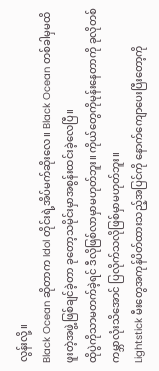လွန်းလို့။
Black Ocean ဆိုတာက Idol တိုင်းရဲ့အိပ်မက်ဆိုးလေ။ Black Ocean တစ်ခါမှမထိဖူးတဲ့အဖွဲ့ဖြစ်ချင်ခဲ့တာ ခုတော့သမိုင်းမှာအစွန်းထင်းခဲ့လေပြီ။
ထိုပွဲကိုသာမတက်ခဲ့ရင် ဒီလိုဖြစ်လာမှာမဟုတ်ဘူး။ ကိုယ်တွေကိုမုန်းနေတာကို ခုလိုတစ်ကမ္ဘာလုံးသိအောင် ပြလိုက်သလိုဖြစ်မှာမဟုတ်ဘူး။
Lightstick မီးတွေအကုန်ပိတ်ထားသည့်အပြင်ကို နောက်ကျောပေးပြီးတော့ကို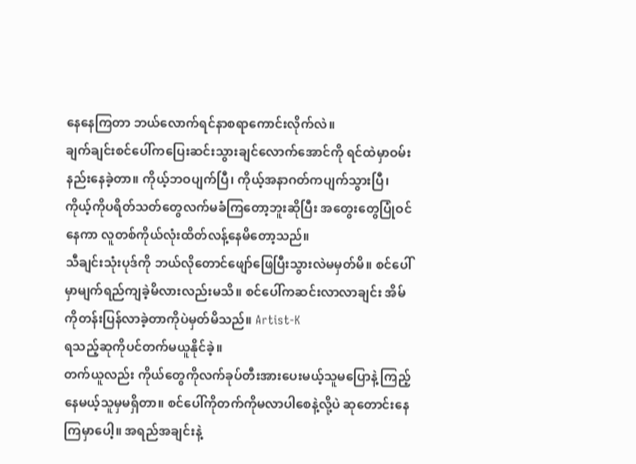နေနေကြတာ ဘယ်လောက်ရင်နာစရာကောင်းလိုက်လဲ။
ချက်ချင်းစင်ပေါ်ကပြေးဆင်းသွားချင်လောက်အောင်ကို ရင်ထဲမှာဝမ်းနည်းနေခဲ့တာ။ ကိုယ့်ဘဝပျက်ပြီ၊ ကိုယ့်အနာဂတ်ကပျက်သွားပြီ၊ ကိုယ့်ကိုပရိတ်သတ်တွေလက်မခံကြတော့ဘူးဆိုပြီး အတွေးတွေပြုံဝင်နေကာ လူတစ်ကိုယ်လုံးထိတ်လန့်နေမိတော့သည်။
သီချင်းသုံးပုဒ်ကို ဘယ်လိုတောင်ဖျော်ဖြေပြီးသွားလဲမမှတ်မိ။ စင်ပေါ်မှာမျက်ရည်ကျခဲ့မိလားလည်းမသိ။ စင်ပေါ်ကဆင်းလာလာချင်း အိမ်ကိုတန်းပြန်လာခဲ့တာကိုပဲမှတ်မိသည်။ Artist-K
ရသည့်ဆုကိုပင်တက်မယူနိုင်ခဲ့။
တက်ယူလည်း ကိုယ်တွေကိုလက်ခုပ်တီးအားပေးမယ့်သူမပြောနဲ့ ကြည့်နေမယ့်သူမှမရှိတာ။ စင်ပေါ်ကိုတက်ကိုမလာပါစေနဲ့လို့ပဲ ဆုတောင်းနေကြမှာပေါ့။ အရည်အချင်းနဲ့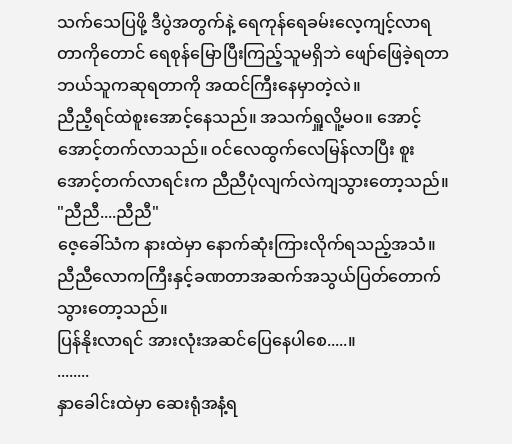သက်သေပြဖို့ ဒီပွဲအတွက်နဲ့ ရေကုန်ရေခမ်းလေ့ကျင့်လာရတာကိုတောင် ရေစုန်မြောပြီးကြည့်သူမရှိဘဲ ဖျော်ဖြေခဲ့ရတာ ဘယ်သူကဆုရတာကို အထင်ကြီးနေမှာတဲ့လဲ။
ညီညီ့ရင်ထဲစူးအောင့်နေသည်။ အသက်ရှူလိူ့မဝ။ အောင့်အောင့်တက်လာသည်။ ဝင်လေထွက်လေမြန်လာပြီး စူးအောင့်တက်လာရင်းက ညီညီပုံလျက်လဲကျသွားတော့သည်။
"ညီညီ....ညီညီ"
ဇေ့ခေါ်သံက နားထဲမှာ နောက်ဆုံးကြားလိုက်ရသည့်အသံ။ ညီညီလောကကြီးနှင့်ခဏတာအဆက်အသွယ်ပြတ်တောက်သွားတော့သည်။
ပြန်နိုးလာရင် အားလုံးအဆင်ပြေနေပါစေ.....။
........
နှာခေါင်းထဲမှာ ဆေးရုံအနံ့ရ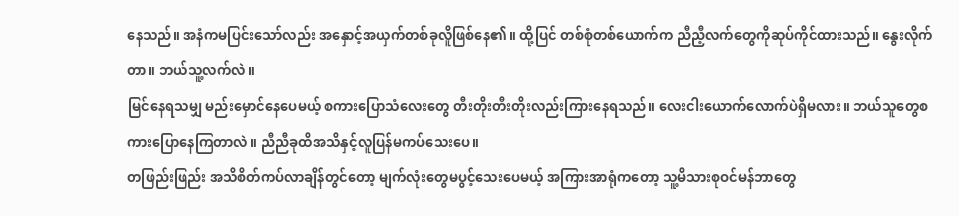နေသည်။ အနံကမပြင်းသော်လည်း အနှောင့်အယှက်တစ်ခုလိူဖြစ်နေ၏။ ထို့ပြင် တစ်စုံတစ်ယောက်က ညီညီ့လက်တွေကိုဆုပ်ကိုင်ထားသည်။ နွေးလိုက်တာ။ ဘယ်သူ့လက်လဲ။
မြင်နေရသမျှ မည်းမှောင်နေပေမယ့် စကားပြောသံလေးတွေ တီးတိုးတီးတိုးလည်းကြားနေရသည်။ လေးငါးယောက်လောက်ပဲရှိမလား။ ဘယ်သူတွေစကားပြောနေကြတာလဲ။ ညီညီခုထိအသိနှင့်လူပြန်မကပ်သေးပေ။
တဖြည်းဖြည်း အသိစိတ်ကပ်လာချိန်တွင်တော့ မျက်လုံးတွေမပွင့်သေးပေမယ့် အကြားအာရုံကတော့ သူ့မိသားစုဝင်မန်ဘာတွေ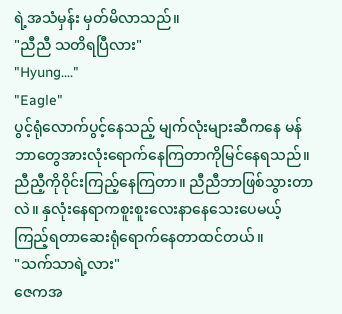ရဲ့အသံမှန်း မှတ်မိလာသည်။
"ညီညီ သတိရပြီလား"
"Hyung...."
"Eagle"
ပွင့်ရုံလောက်ပွင့်နေသည့် မျက်လုံးများဆီကနေ မန်ဘာတွေအားလုံးရောက်နေကြတာကိုမြင်နေရသည်။ ညီညီ့ကိုဝိုင်းကြည့်နေကြတာ။ ညီညီဘာဖြစ်သွားတာလဲ။ နှလုံးနေရာကစူးစူးလေးနာနေသေးပေမယ့် ကြည့်ရတာဆေးရုံရောက်နေတာထင်တယ်။
"သက်သာရဲ့လား"
ဇေကအ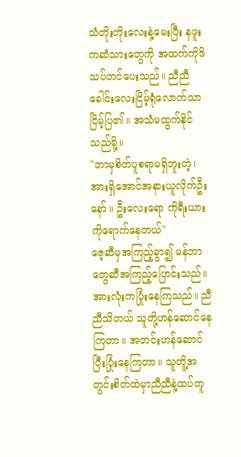သံတိုးတိုးလေးနဲ့မေးပြီး နဖူးကဆံသားတွေကို အထက်ကိုဖိသပ်တင်ပေးသည်။ ညီညီခေါင်းလေးငြိမ့်ရုံလောက်သာငြိမ့်ပြ၏။ အသံမထွက်နိုင်သည်မို့။
"ဘာမှစိတ်ပူစရာမရှိဘူးတဲ့၊ အားရှိအောင်အနားယူလိုက်ဦးနော်။ ဦးလေးရော ကိုရီးယားကိုရောက်နေတယ်"
ဇေ့ဆီမှအကြည့်ခွာ၍ မန်ဘာတွေဆီအကြည့်ပြောင်းသည်။ အားလုံးကပြုံးနေကြသည်။ ညီညီသိတယ် သူတို့ဟန်ဆောင်နေကြတာ။ အတင်းဟန်ဆောင်ပြီးပြုံးနေကြတာ။ သူတိူ့အတွင်းစိတ်ထဲမှာညီညီနဲ့ထပ်တူ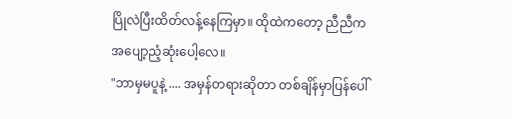ပြိုလဲပြီးထိတ်လန့်နေကြမှာ။ ထိုထဲကတော့ ညီညီကအပျော့ညံ့ဆုံးပေါ့လေ။
"ဘာမှမပူနဲ့ .... အမှန်တရားဆိုတာ တစ်ချိန်မှာပြန်ပေါ်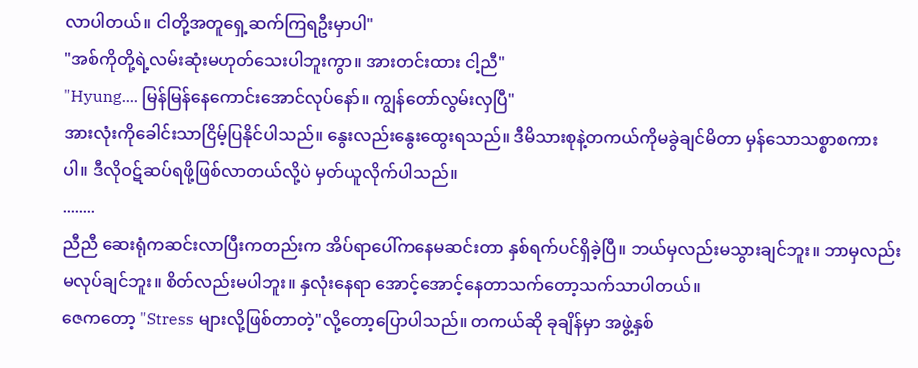လာပါတယ်။ ငါတို့အတူရှေ့ဆက်ကြရဦးမှာပါ"
"အစ်ကိုတို့ရဲ့လမ်းဆုံးမဟုတ်သေးပါဘူးကွာ။ အားတင်းထား ငါ့ညီ"
"Hyung.... မြန်မြန်နေကောင်းအောင်လုပ်နော်။ ကျွန်တော်လွမ်းလှပြီ"
အားလုံးကိုခေါင်းသာငြိမ့်ပြနိုင်ပါသည်။ နွေးလည်းနွေးထွေးရသည်။ ဒီမိသားစုနဲ့တကယ်ကိုမခွဲချင်မိတာ မှန်သောသစ္စာစကားပါ။ ဒီလိုဝဋ်ဆပ်ရဖို့ဖြစ်လာတယ်လို့ပဲ မှတ်ယူလိုက်ပါသည်။
........
ညီညီ ဆေးရုံကဆင်းလာပြီးကတည်းက အိပ်ရာပေါ်ကနေမဆင်းတာ နှစ်ရက်ပင်ရှိခဲ့ပြီ။ ဘယ်မှလည်းမသွားချင်ဘူး။ ဘာမှလည်းမလုပ်ချင်ဘူး။ စိတ်လည်းမပါဘူး။ နှလုံးနေရာ အောင့်အောင့်နေတာသက်တော့သက်သာပါတယ်။
ဇေကတော့ "Stress များလို့ဖြစ်တာတဲ့"လို့တော့ပြောပါသည်။ တကယ်ဆို ခုချိန်မှာ အဖွဲ့နှစ်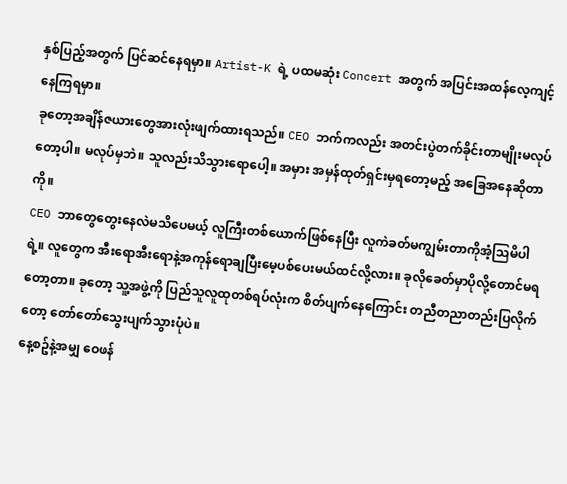နှစ်ပြည့်အတွက် ပြင်ဆင်နေရမှာ။ Artist-K ရဲ့ ပထမဆုံး Concert အတွက် အပြင်းအထန်လေ့ကျင့်နေကြရမှာ။
ခုတော့အချိန်ဇယားတွေအားလုံးဖျက်ထားရသည်။ CEO ဘက်ကလည်း အတင်းပွဲတက်ခိုင်းတာမျိုးမလုပ်တော့ပါ။ မလုပ်မှဘဲ။ သူလည်းသိသွားရောပေါ့။ အမှား အမှန်ထုတ်ရှင်းမှရတော့မည့် အခြေအနေဆိုတာကို။
CEO ဘာတွေတွေးနေလဲမသိပေမယ့် လူကြီးတစ်ယောက်ဖြစ်နေပြီး လူကဲခတ်မကျွမ်းတာကိုအံ့သြမိပါရဲ့။ လူတွေက အီးရောအီးရောနဲ့အကုန်ရောချပြီးမေ့ပစ်ပေးမယ်ထင်လို့လား။ ခုလိုခေတ်မှာပိုလို့တောင်မရတော့တာ။ ခုတော့ သူ့အဖွဲ့ကို ပြည်သူလူထုတစ်ရပ်လုံးက စိတ်ပျက်နေကြောင်း တညီတညာတည်းပြလိုက်တော့ တော်တော်သွေးပျက်သွားပုံပဲ။
နေ့စဥ်နဲ့အမျှ ဝေဖန်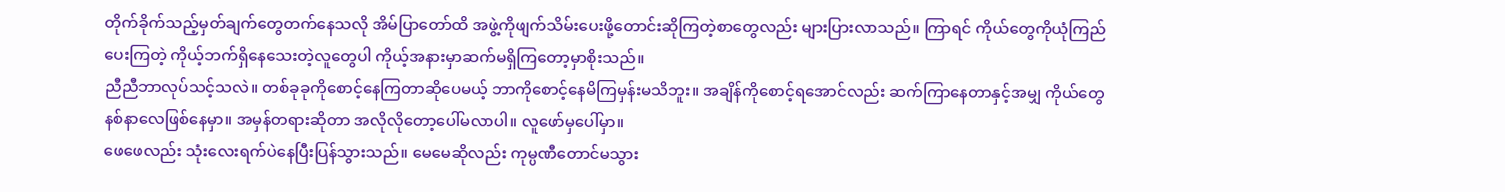တိုက်ခိုက်သည့်မှတ်ချက်တွေတက်နေသလို အိမ်ပြာတော်ထိ အဖွဲ့ကိုဖျက်သိမ်းပေးဖို့တောင်းဆိုကြတဲ့စာတွေလည်း များပြားလာသည်။ ကြာရင် ကိုယ်တွေကိုယုံကြည်ပေးကြတဲ့ ကိုယ့်ဘက်ရှိနေသေးတဲ့လူတွေပါ ကိုယ့်အနားမှာဆက်မရှိကြတော့မှာစိုးသည်။
ညီညီဘာလုပ်သင့်သလဲ။ တစ်ခုခုကိုစောင့်နေကြတာဆိုပေမယ့် ဘာကိုစောင့်နေမိကြမှန်းမသိဘူး။ အချိန်ကိုစောင့်ရအောင်လည်း ဆက်ကြာနေတာနှင့်အမျှ ကိုယ်တွေနစ်နာလေဖြစ်နေမှာ။ အမှန်တရားဆိုတာ အလိုလိုတော့ပေါ်မလာပါ။ လူဖော်မှပေါ်မှာ။
ဖေဖေလည်း သုံးလေးရက်ပဲနေပြီးပြန်သွားသည်။ မေမေဆိုလည်း ကုမ္ပဏီတောင်မသွား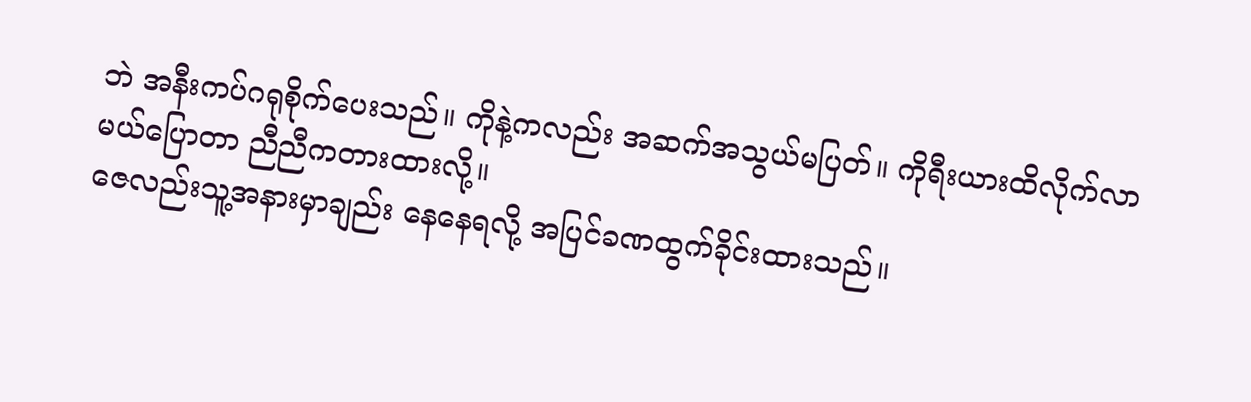ဘဲ အနီးကပ်ဂရုစိုက်ပေးသည်။ ကိုနဲ့ကလည်း အဆက်အသွယ်မပြတ်။ ကိုရီးယားထိလိုက်လာမယ်ပြောတာ ညီညီကတားထားလို့။
ဇေလည်းသူ့အနားမှာချည်း နေနေရလို့ အပြင်ခဏထွက်ခိုင်းထားသည်။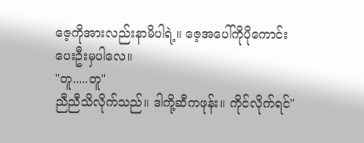ဇေ့ကိုအားလည်းနာမိပါရဲ့။ ဇေ့အပေါ်ကိုပိုကောင်းပေးဦးမှပါလေ။
"တူ.....တူ"
ညီညီသိလိုက်သည်။ ဒါကို့ဆီကဖုန်း။ ကိုင်လိုက်ရင်"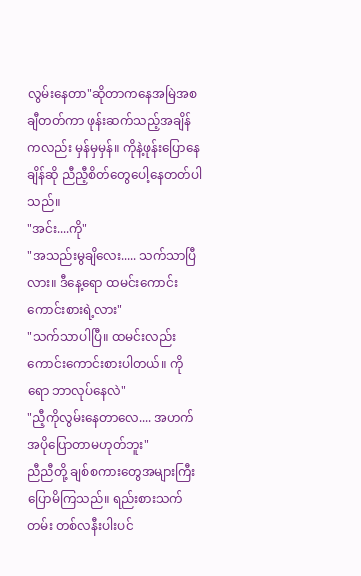လွမ်းနေတာ"ဆိုတာကနေအမြဲအစချီတတ်ကာ ဖုန်းဆက်သည့်အချိန်ကလည်း မှန်မှမှန်။ ကိုနဲ့ဖုန်းပြောနေချိန်ဆို ညီညီ့စိတ်တွေပေါ့နေတတ်ပါသည်။
"အင်း....ကို"
"အသည်းမွချိလေး..... သက်သာပြီလား။ ဒီနေ့ရော ထမင်းကောင်းကောင်းစားရဲ့လား"
"သက်သာပါပြီ။ ထမင်းလည်းကောင်းကောင်းစားပါတယ်။ ကိုရော ဘာလုပ်နေလဲ"
"ညီ့ကိုလွမ်းနေတာလေ.... အဟက် အပိုပြောတာမဟုတ်ဘူး"
ညီညီတို့ ချစ်စကားတွေအများကြီးပြောမိကြသည်။ ရည်းစားသက်တမ်း တစ်လနီးပါးပင်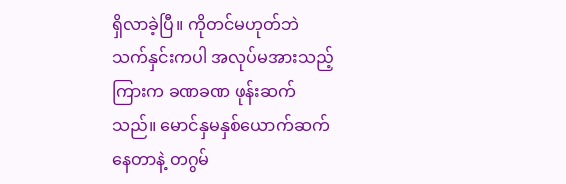ရှိလာခဲ့ပြီ။ ကိုတင်မဟုတ်ဘဲ သက်နှင်းကပါ အလုပ်မအားသည့်ကြားက ခဏခဏ ဖုန်းဆက်သည်။ မောင်နှမနှစ်ယောက်ဆက်နေတာနဲ့ တဂွမ်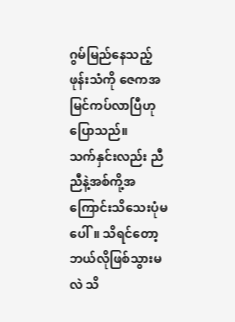ဂွမ်မြည်နေသည့်ဖုန်းသံကို ဇေကအမြင်ကပ်လာပြီဟုပြောသည်။
သက်နှင်းလည်း ညီညီနဲ့အစ်ကို့အကြောင်းသိသေးပုံမပေါ်။ သိရင်တော့ ဘယ်လိုဖြစ်သွားမလဲ သိ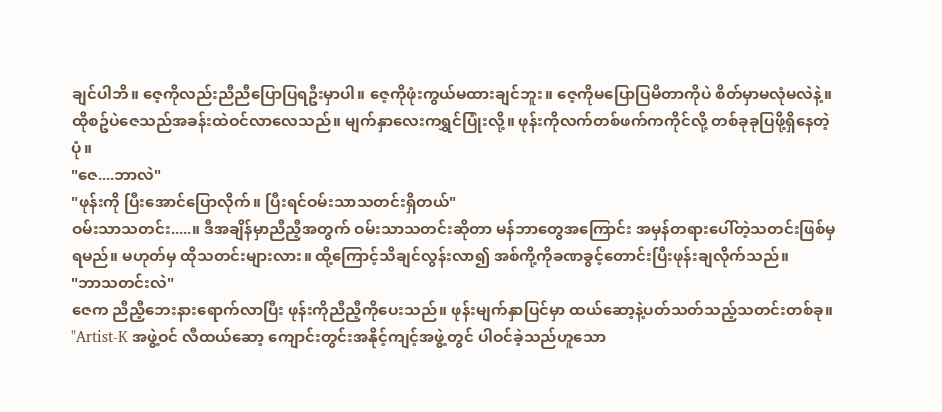ချင်ပါဘိ။ ဇေ့ကိုလည်းညီညီပြောပြရဦးမှာပါ။ ဇေ့ကိုဖုံးကွယ်မထားချင်ဘူး။ ဇေ့ကိုမပြောပြမိတာကိုပဲ စိတ်မှာမလုံမလဲနဲ့။
ထိုစဥ်ပဲဇေသည်အခန်းထဲဝင်လာလေသည်။ မျက်နှာလေးကရွှင်ပြုံးလို့။ ဖုန်းကိုလက်တစ်ဖက်ကကိုင်လို့ တစ်ခုခုပြဖို့ရှိနေတဲ့ပုံ။
"ဇေ....ဘာလဲ"
"ဖုန်းကို ပြီးအောင်ပြောလိုက်။ ပြီးရင်ဝမ်းသာသတင်းရှိတယ်"
ဝမ်းသာသတင်း.....။ ဒီအချိန်မှာညီညီ့အတွက် ဝမ်းသာသတင်းဆိုတာ မန်ဘာတွေအကြောင်း အမှန်တရားပေါ်တဲ့သတင်းဖြစ်မှရမည်။ မဟုတ်မှ ထိုသတင်းများလား။ ထို့ကြောင့်သိချင်လွန်းလာ၍ အစ်ကို့ကိုခဏခွင့်တောင်းပြီးဖုန်းချလိုက်သည်။
"ဘာသတင်းလဲ"
ဇေက ညီညီ့ဘေးနားရောက်လာပြီး ဖုန်းကိုညီညီ့ကိုပေးသည်။ ဖုန်းမျက်နှာပြင်မှာ ထယ်ဆော့နဲ့ပတ်သတ်သည့်သတင်းတစ်ခု။
"Artist-K အဖွဲ့ဝင် လီထယ်ဆော့ ကျောင်းတွင်းအနိုင့်ကျင့်အဖွဲ့တွင် ပါဝင်ခဲ့သည်ဟူသော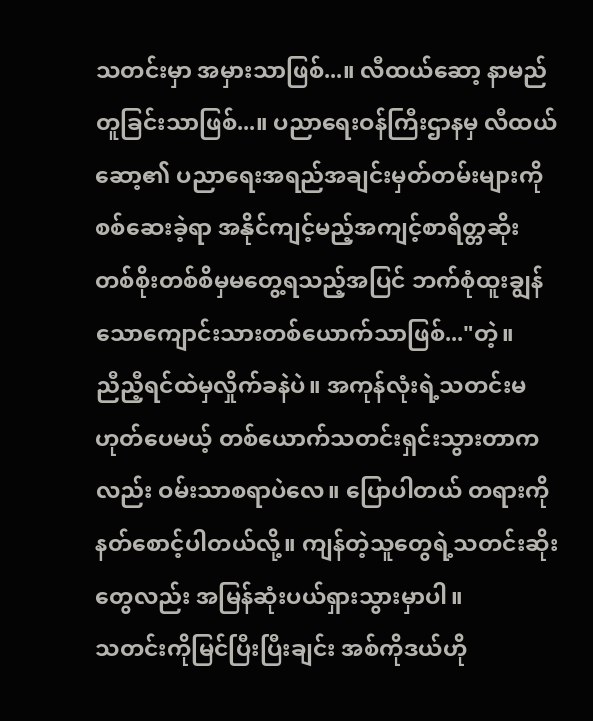သတင်းမှာ အမှားသာဖြစ်...။ လီထယ်ဆော့ နာမည်တူခြင်းသာဖြစ်...။ ပညာရေးဝန်ကြီးဌာနမှ လီထယ်ဆော့၏ ပညာရေးအရည်အချင်းမှတ်တမ်းများကိုစစ်ဆေးခဲ့ရာ အနိုင်ကျင့်မည့်အကျင့်စာရိတ္တဆိုး တစ်စိုးတစ်စိမှမတွေ့ရသည့်အပြင် ဘက်စုံထူးချွန်သောကျောင်းသားတစ်ယောက်သာဖြစ်..."တဲ့။
ညီညီ့ရင်ထဲမှလှိုက်ခနဲပဲ။ အကုန်လုံးရဲ့သတင်းမဟုတ်ပေမယ့် တစ်ယောက်သတင်းရှင်းသွားတာကလည်း ဝမ်းသာစရာပဲလေ။ ပြောပါတယ် တရားကိုနတ်စောင့်ပါတယ်လို့။ ကျန်တဲ့သူတွေရဲ့သတင်းဆိုးတွေလည်း အမြန်ဆုံးပယ်ရှားသွားမှာပါ။
သတင်းကိုမြင်ပြီးပြီးချင်း အစ်ကိုဒယ်ဟို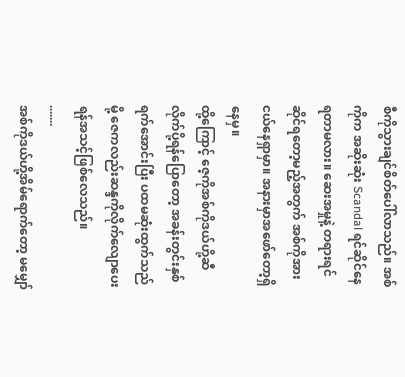စီကိုသွားချင်စိတ်ပေါ်လာသည်။ အစ်ကိုက အဆိုးဆုံး Scandal ရင်ဆိုင်နေရတာမလား။ ဆေးအမှုနဲ့ တရားရင်ဆိုင်ရတော့မည့်အတွက် အစ်ကိုအားငယ်နေရှာမှာ။ အနားမှာအဖော်တော့ရှိနေမှ။
ထို့ကြောင့် ဇေ့ကိုအစ်ကိုဒယ်ဟို့ဆီလိုက်ပို့ရန်ပြောတော့ အခန်းတွင်းနှစ်ရက်အောင်းပြီး ပထမဆုံးထွက်သည်မို့ ဇေကလည်းဆန္ဒကိုလိုက်လျောပေးရန်အသင့်ဖြစ်လေသည်။
.......
အစ်ကိုဒယ်ဟို့အိမ်ရောက်တော့ မမျှော်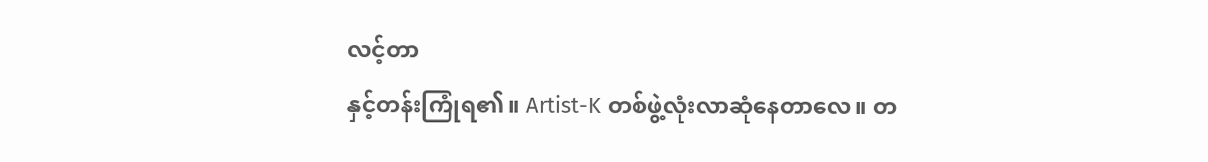လင့်တာ
နှင့်တန်းကြုံရ၏။ Artist-K တစ်ဖွဲ့လုံးလာဆုံနေတာလေ။ တ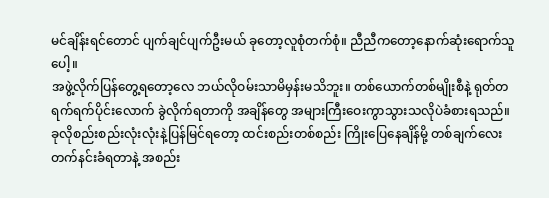မင်ချိန်းရင်တောင် ပျက်ချင်ပျက်ဦးမယ် ခုတော့လူစုံတက်စုံ။ ညီညီကတော့နောက်ဆုံးရောက်သူပေါ့။
အဖွဲ့လိုက်ပြန်တွေ့ရတော့လေ ဘယ်လိုဝမ်းသာမိမှန်းမသိဘူး။ တစ်ယောက်တစ်မျိုးစီနဲ့ ရုတ်တရက်ရက်ပိုင်းလောက် ခွဲလိုက်ရတာကို အချိန်တွေ အများကြီးဝေးကွာသွားသလိုပဲခံစားရသည်။ ခုလိုစည်းစည်းလုံးလုံးနဲ့ပြန်မြင်ရတော့ ထင်းစည်းတစ်စည်း ကြိုးပြေနေချိန်မို့ တစ်ချက်လေးတက်နင်းခံရတာနဲ့ အစည်း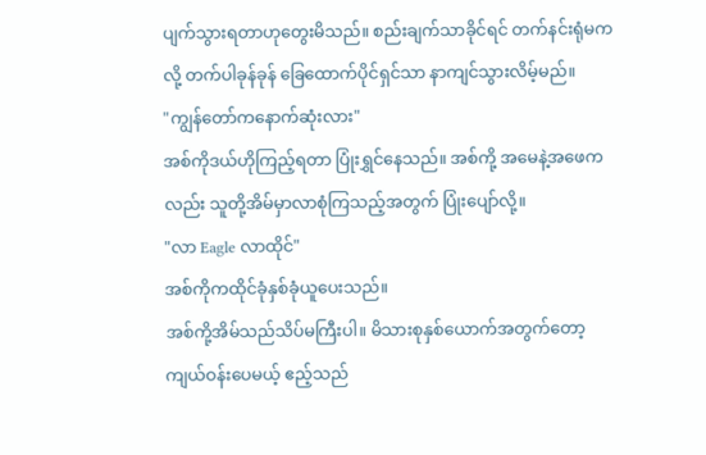ပျက်သွားရတာဟုတွေးမိသည်။ စည်းချက်သာခိုင်ရင် တက်နင်းရုံမကလို့ တက်ပါခုန်ခုန် ခြေထောက်ပိုင်ရှင်သာ နာကျင်သွားလိမ့်မည်။
"ကျွန်တော်ကနောက်ဆုံးလား"
အစ်ကိုဒယ်ဟိုကြည့်ရတာ ပြုံးရွှင်နေသည်။ အစ်ကို့ အမေနဲ့အဖေကလည်း သူတို့အိမ်မှာလာစုံကြသည့်အတွက် ပြုံးပျော်လို့။
"လာ Eagle လာထိုင်"
အစ်ကိုကထိုင်ခုံနှစ်ခုံယူပေးသည်။
အစ်ကို့အိမ်သည်သိပ်မကြီးပါ။ မိသားစုနှစ်ယောက်အတွက်တော့ကျယ်ဝန်းပေမယ့် ဧည့်သည်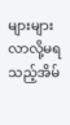များများလာလို့မရသည့်အိမ်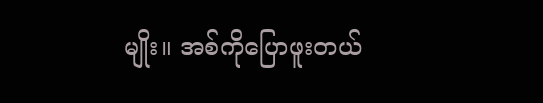မျိုး။ အစ်ကိုပြောဖူးတယ်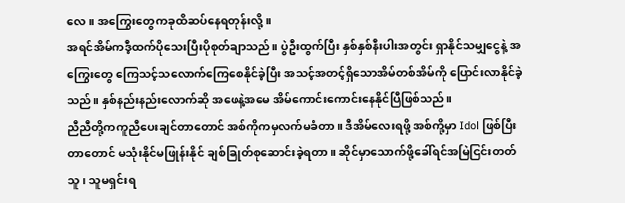လေ။ အကြွေးတွေကခုထိဆပ်နေရတုန်းလို့။
အရင်အိမ်ကဒီ့ထက်ပိုသေးပြီးပိုစုတ်ချာသည်။ ပွဲဦးထွက်ပြီး နှစ်နှစ်နီးပါးအတွင်း ရှာနိုင်သမျှငွေနဲ့ အကြွေးတွေ ကြေသင့်သလောက်ကြေစေနိုင်ခဲ့ပြီး အသင့်အတင့်ရှိသောအိမ်တစ်အိမ်ကို ပြောင်းလာနိုင်ခဲ့သည်။ နှစ်နည်းနည်းလောက်ဆို အဖေနဲ့အမေ အိမ်ကောင်းကောင်းနေနိုင်ပြီဖြစ်သည်။
ညီညီတို့ကကူညီပေးချင်တာတောင် အစ်ကိုကမှလက်မခံတာ။ ဒီအိမ်လေးရဖို့ အစ်ကို့မှာ Idol ဖြစ်ပြီးတာတောင် မသုံးနိုင်မဖြုန်းနိုင် ချစ်ခြုတ်စုဆောင်းခဲ့ရတာ။ ဆိုင်မှာသောက်ဖို့ခေါ်ရင်အမြဲငြင်းတတ်သူ၊ သူမရှင်းရ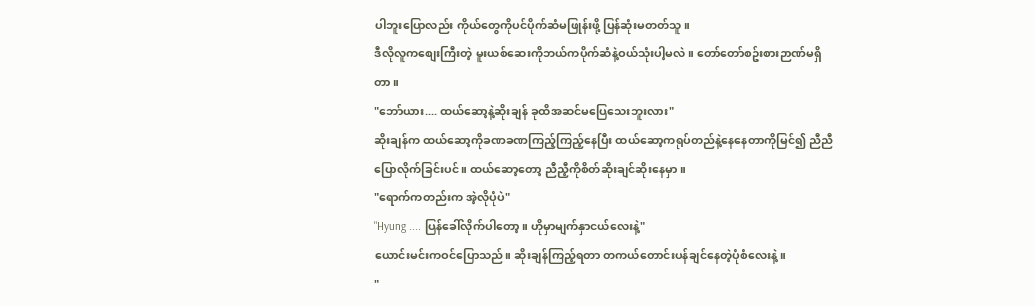ပါဘူးပြောလည်း ကိုယ်တွေကိုပင်ပိုက်ဆံမဖြုန်းဖို့ ပြန်ဆုံးမတတ်သူ။
ဒီလိုလူကစျေးကြီးတဲ့ မူးယစ်ဆေးကိုဘယ်ကပိုက်ဆံနဲ့ဝယ်သုံးပါ့မလဲ။ တော်တော်စဥ်းစားဉာဏ်မရှိတာ။
"ဘော်ယား.... ထယ်ဆော့နဲ့ဆိုးချန် ခုထိအဆင်မပြေသေးဘူးလား"
ဆိုးချန်က ထယ်ဆော့ကိုခဏခဏကြည့်ကြည့်နေပြီး ထယ်ဆော့ကရုပ်တည်နဲ့နေနေတာကိုမြင်၍ ညီညီပြောလိုက်ခြင်းပင်။ ထယ်ဆော့တော့ ညီညီ့ကိုစိတ်ဆိုးချင်ဆိုးနေမှာ။
"ရောက်ကတည်းက အဲ့လိုပုံပဲ"
"Hyung .... ပြန်ခေါ်လိုက်ပါတော့။ ဟိုမှာမျက်နှာငယ်လေးနဲ့"
ယောင်းမင်းကဝင်ပြောသည်။ ဆိုးချန်ကြည့်ရတာ တကယ်တောင်းပန်ချင်နေတဲ့ပုံစံလေးနဲ့။
"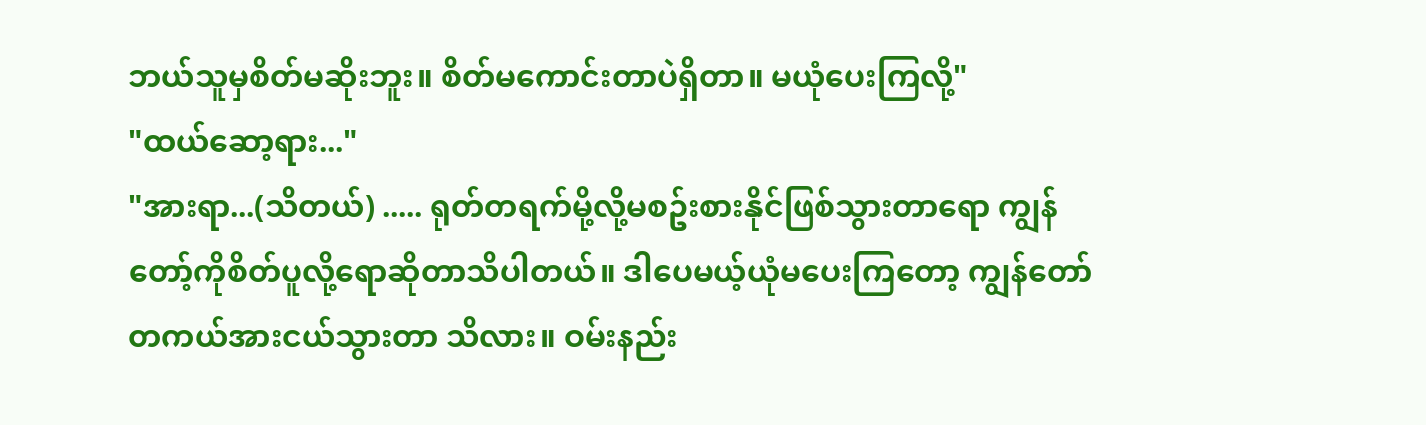ဘယ်သူမှစိတ်မဆိုးဘူး။ စိတ်မကောင်းတာပဲရှိတာ။ မယုံပေးကြလို့"
"ထယ်ဆော့ရား..."
"အားရာ...(သိတယ်) ..... ရုတ်တရက်မို့လို့မစဥ်းစားနိုင်ဖြစ်သွားတာရော ကျွန်တော့်ကိုစိတ်ပူလို့ရောဆိုတာသိပါတယ်။ ဒါပေမယ့်ယုံမပေးကြတော့ ကျွန်တော်တကယ်အားငယ်သွားတာ သိလား။ ဝမ်းနည်း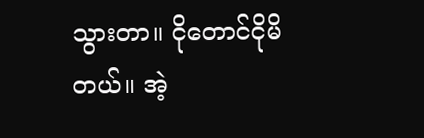သွားတာ။ ငိုတောင်ငိုမိတယ်။ အဲ့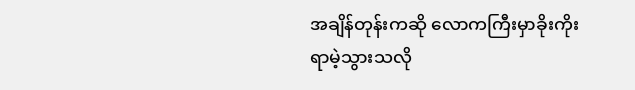အချိန်တုန်းကဆို လောကကြီးမှာခိုးကိုးရာမဲ့သွားသလို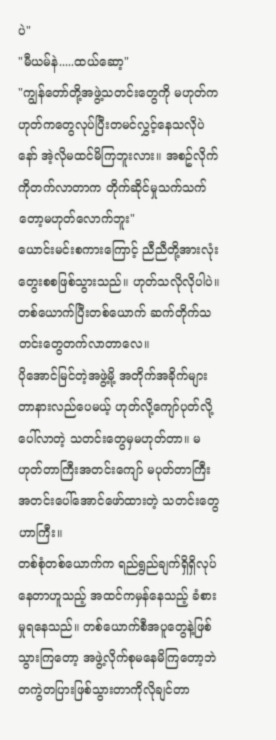ပဲ"
"မီယမ်နဲ.....ထယ်ဆော့"
"ကျွန်တော်တို့အဖွဲ့သတင်းတွေကို မဟုတ်က ဟုတ်ကတွေလုပ်ပြီးတမင်လွှင့်နေသလိုပဲနော် အဲ့လိုမထင်မိကြဘူးလား။ အစဥ်လိုက်ကိုတက်လာတာက တိုက်ဆိုင်မှုသက်သက်တော့မဟုတ်လောက်ဘူး"
ယောင်းမင်းစကားကြောင့် ညီညီတို့အားလုံးတွေးစစဖြစ်သွားသည်။ ဟုတ်သလိုလိုပါပဲ။ တစ်ယောက်ပြီးတစ်ယောက် ဆက်တိုက်သတင်းတွေတက်လာတာလေ။
ပိုအောင်မြင်တဲ့အဖွဲ့မို့ အတိုက်အခိုက်များတာနားလည်ပေမယ့် ဟုတ်လို့ကျော်ပုတ်လို့ပေါ်လာတဲ့ သတင်းတွေမှမဟုတ်တာ။ မဟုတ်တာကြီးအတင်းကျော် မပုတ်တာကြီးအတင်းပေါ်အောင်ဖော်ထားတဲ့ သတင်းတွေဟာကြီး။
တစ်စုံတစ်ယောက်က ရည်ရွည်ချက်ရှိရှိလုပ်နေတာဟူသည့် အထင်ကမှန်နေသည့် ခံစားမှုရနေသည်။ တစ်ယောက်စီအပူတွေနဲ့ဖြစ်သွားကြတော့ အဖွဲ့လိုက်စုမနေမိကြတော့ဘဲ တကွဲတပြားဖြစ်သွားတာကိုလိုချင်တာ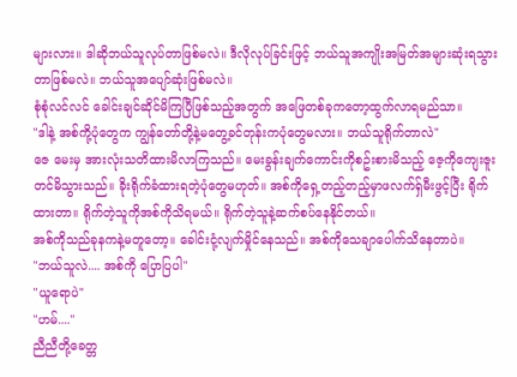များလား။ ဒါဆိုဘယ်သူလုပ်တာဖြစ်မလဲ။ ဒီလိုလုပ်ခြင်းဖြင့် ဘယ်သူအကျိုးအမြတ်အများဆုံးရသွားတာဖြစ်မလဲ။ ဘယ်သူအပျော်ဆုံးဖြစ်မလဲ။
စုံစုံလင်လင် ခေါင်းချင်ဆိုင်မိကြပြီဖြစ်သည့်အတွက် အဖြေတစ်ခုကတော့ထွက်လာရမည်သာ။
"ဒါနဲ့ အစ်ကို့ပုံတွေက ကျွန်တော်တို့နဲ့မတွေ့ခင်တုန်းကပုံတွေမလား။ ဘယ်သူရိုက်တာလဲ"
ဇေ မေးမှ အားလုံးသတိထားမိလာကြသည်။ မေးခွန်းချက်ကောင်းကိုစဥ်းစားမိသည့် ဇေ့ကိုကျေးဇူးတင်မိသွားသည်။ ခိုးရိုက်ခံထားရတဲ့ပုံတွေမဟုတ်။ အစ်ကိုရှေ့တည့်တည့်မှာဖလက်ရှ်မီးဖွင့်ပြီး ရိုက်ထားတာ။ ရိုက်တဲ့သူကိုအစ်ကိုသိရမယ်။ ရိုက်တဲ့သူနဲ့ဆက်စပ်နေနိုင်တယ်။
အစ်ကိုသည်ခုနကနဲ့မတူတော့။ ခေါင်းငုံ့လျက်မှိုင်နေသည်။ အစ်ကိုသေချာပေါက်သိနေတာပဲ။
"ဘယ်သူလဲ.... အစ်ကို ပြောပြပါ"
"ယူရောပဲ"
"ဟမ်...."
ညီညီတို့ခေတ္တ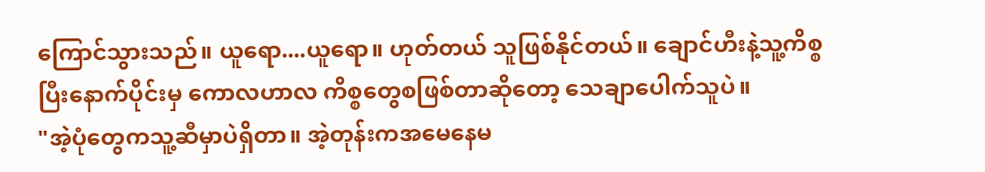ကြောင်သွားသည်။ ယူရော....ယူရော။ ဟုတ်တယ် သူဖြစ်နိုင်တယ်။ ချောင်ဟီးနဲ့သူ့ကိစ္စပြီးနောက်ပိုင်းမှ ကောလဟာလ ကိစ္စတွေစဖြစ်တာဆိုတော့ သေချာပေါက်သူပဲ။
"အဲ့ပုံတွေကသူ့ဆီမှာပဲရှိတာ။ အဲ့တုန်းကအမေနေမ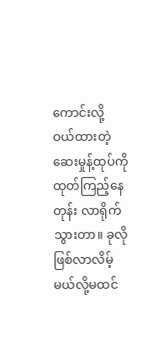ကောင်းလို့ ဝယ်ထားတဲ့ဆေးမှုန့်ထုပ်ကိုထုတ်ကြည့်နေတုန်း လာရိုက်သွားတာ။ ခုလိုဖြစ်လာလိမ့်မယ်လို့မထင်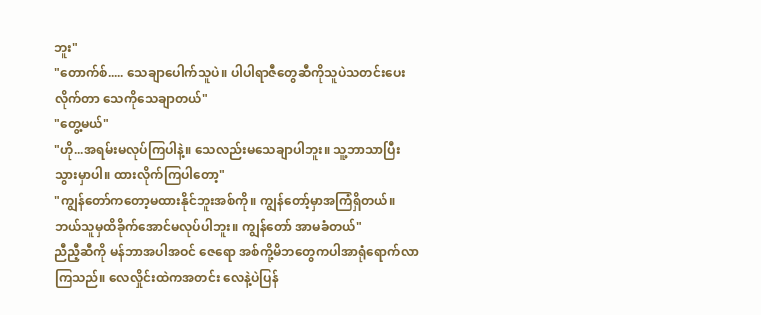ဘူး"
"တောက်စ်..... သေချာပေါက်သူပဲ။ ပါပါရာဇီတွေဆီကိုသူပဲသတင်းပေးလိုက်တာ သေကိုသေချာတယ်"
"တွေ့မယ်"
"ဟို...အရမ်းမလုပ်ကြပါနဲ့။ သေလည်းမသေချာပါဘူး။ သူ့ဘာသာပြီးသွားမှာပါ။ ထားလိုက်ကြပါတော့"
"ကျွန်တော်ကတော့မထားနိုင်ဘူးအစ်ကို။ ကျွန်တော့်မှာအကြံရှိတယ်။ ဘယ်သူမှထိခိုက်အောင်မလုပ်ပါဘူး။ ကျွန်တော် အာမခံတယ်"
ညီညီ့ဆီကို မန်ဘာအပါအဝင် ဇေရော အစ်ကို့မိဘတွေကပါအာရုံရောက်လာကြသည်။ လေလှိုင်းထဲကအတင်း လေနဲ့ပဲပြန်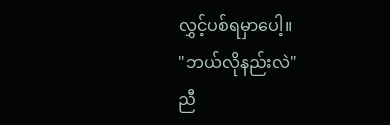လွှင့်ပစ်ရမှာပေါ့။
"ဘယ်လိုနည်းလဲ"
ညီ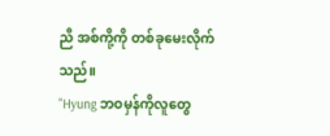ညီ အစ်ကို့ကို တစ်ခုမေးလိုက်သည်။
"Hyung ဘဝမှန်ကိုလူတွေ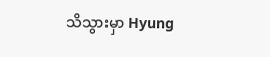သိသွားမှာ Hyung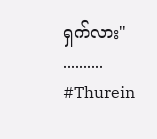ရှက်လား"
..........
#Thurein